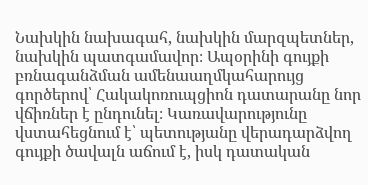Նախկին նախագահ, նախկին մարզպետներ, նախկին պատգամավոր։ Ապօրինի գույքի բռնագանձման ամենաաղմկահարույց գործերով՝ Հակակոռուպցիոն դատարանը նոր վճիռներ է ընդունել։ Կառավարությունը վստահեցնում է՝ պետությանը վերադարձվող գույքի ծավալն աճում է, իսկ դատական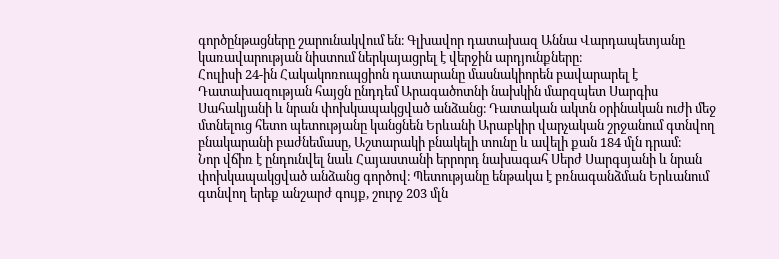գործընթացները շարունակվում են։ Գլխավոր դատախազ Աննա Վարդապետյանը կառավարության նիստում ներկայացրել է վերջին արդյունքները։
Հուլիսի 24-ին Հակակոռուպցիոն դատարանը մասնակիորեն բավարարել է Դատախազության հայցն ընդդեմ Արագածոտնի նախկին մարզպետ Սարգիս Սահակյանի և նրան փոխկապակցված անձանց։ Դատական ակտն օրինական ուժի մեջ մտնելուց հետո պետությանը կանցնեն Երևանի Արաբկիր վարչական շրջանում գտնվող բնակարանի բաժնեմասը, Աշտարակի բնակելի տունը և ավելի քան 184 մլն դրամ։
Նոր վճիռ է ընդունվել նաև Հայաստանի երրորդ նախագահ Սերժ Սարգսյանի և նրան փոխկապակցված անձանց գործով։ Պետությանը ենթակա է բռնագանձման Երևանում գտնվող երեք անշարժ գույք, շուրջ 203 մլն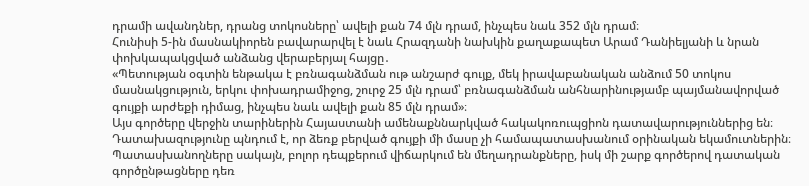դրամի ավանդներ, դրանց տոկոսները՝ ավելի քան 74 մլն դրամ, ինչպես նաև 352 մլն դրամ։
Հունիսի 5-ին մասնակիորեն բավարարվել է նաև Հրազդանի նախկին քաղաքապետ Արամ Դանիելյանի և նրան փոխկապակցված անձանց վերաբերյալ հայցը․
«Պետության օգտին ենթակա է բռնագանձման ութ անշարժ գույք, մեկ իրավաբանական անձում 50 տոկոս մասնակցություն, երկու փոխադրամիջոց, շուրջ 25 մլն դրամ՝ բռնագանձման անհնարինությամբ պայմանավորված գույքի արժեքի դիմաց, ինչպես նաև ավելի քան 85 մլն դրամ»։
Այս գործերը վերջին տարիներին Հայաստանի ամենաքննարկված հակակոռուպցիոն դատավարություններից են։ Դատախազությունը պնդում է, որ ձեռք բերված գույքի մի մասը չի համապատասխանում օրինական եկամուտներին։ Պատասխանողները սակայն, բոլոր դեպքերում վիճարկում են մեղադրանքները, իսկ մի շարք գործերով դատական գործընթացները դեռ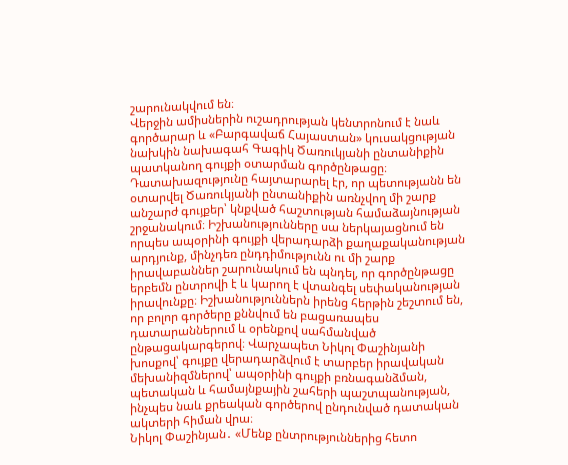շարունակվում են։
Վերջին ամիսներին ուշադրության կենտրոնում է նաև գործարար և «Բարգավաճ Հայաստան» կուսակցության նախկին նախագահ Գագիկ Ծառուկյանի ընտանիքին պատկանող գույքի օտարման գործընթացը։ Դատախազությունը հայտարարել էր, որ պետությանն են օտարվել Ծառուկյանի ընտանիքին առնչվող մի շարք անշարժ գույքեր՝ կնքված հաշտության համաձայնության շրջանակում։ Իշխանությունները սա ներկայացնում են որպես ապօրինի գույքի վերադարձի քաղաքականության արդյունք, մինչդեռ ընդդիմությունն ու մի շարք իրավաբաններ շարունակում են պնդել, որ գործընթացը երբեմն ընտրովի է և կարող է վտանգել սեփականության իրավունքը։ Իշխանություններն իրենց հերթին շեշտում են, որ բոլոր գործերը քննվում են բացառապես դատարաններում և օրենքով սահմանված ընթացակարգերով։ Վարչապետ Նիկոլ Փաշինյանի խոսքով՝ գույքը վերադարձվում է տարբեր իրավական մեխանիզմներով՝ ապօրինի գույքի բռնագանձման, պետական և համայնքային շահերի պաշտպանության, ինչպես նաև քրեական գործերով ընդունված դատական ակտերի հիման վրա։
Նիկոլ Փաշինյան․ «Մենք ընտրություններից հետո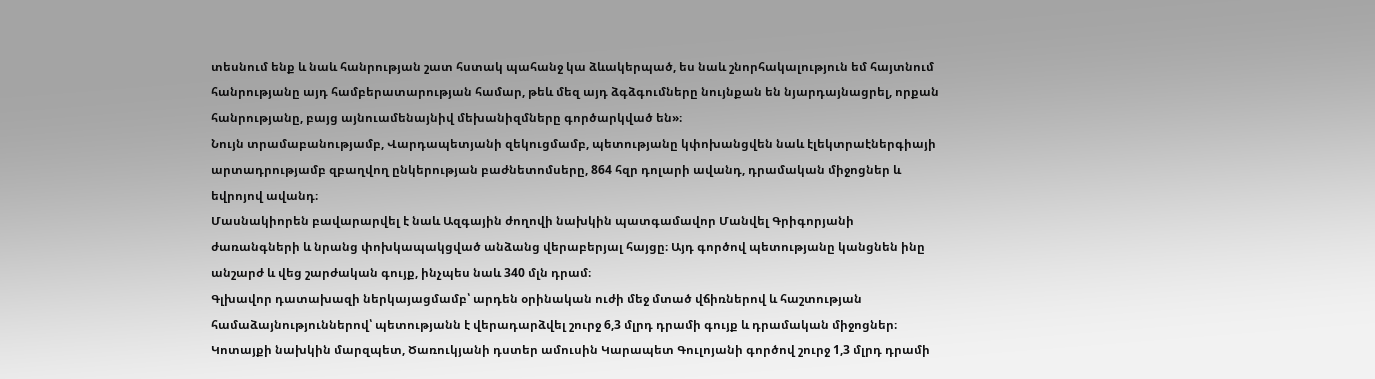տեսնում ենք և նաև հանրության շատ հստակ պահանջ կա ձևակերպած, ես նաև շնորհակալություն եմ հայտնում հանրությանը այդ համբերատարության համար, թեև մեզ այդ ձգձգումները նույնքան են նյարդայնացրել, որքան հանրությանը, բայց այնուամենայնիվ մեխանիզմները գործարկված են»։
Նույն տրամաբանությամբ, Վարդապետյանի զեկուցմամբ, պետությանը կփոխանցվեն նաև էլեկտրաէներգիայի արտադրությամբ զբաղվող ընկերության բաժնետոմսերը, 864 հզր դոլարի ավանդ, դրամական միջոցներ և եվրոյով ավանդ։
Մասնակիորեն բավարարվել է նաև Ազգային ժողովի նախկին պատգամավոր Մանվել Գրիգորյանի ժառանգների և նրանց փոխկապակցված անձանց վերաբերյալ հայցը։ Այդ գործով պետությանը կանցնեն ինը անշարժ և վեց շարժական գույք, ինչպես նաև 340 մլն դրամ։
Գլխավոր դատախազի ներկայացմամբ՝ արդեն օրինական ուժի մեջ մտած վճիռներով և հաշտության համաձայնություններով՝ պետությանն է վերադարձվել շուրջ 6,3 մլրդ դրամի գույք և դրամական միջոցներ։ Կոտայքի նախկին մարզպետ, Ծառուկյանի դստեր ամուսին Կարապետ Գուլոյանի գործով շուրջ 1,3 մլրդ դրամի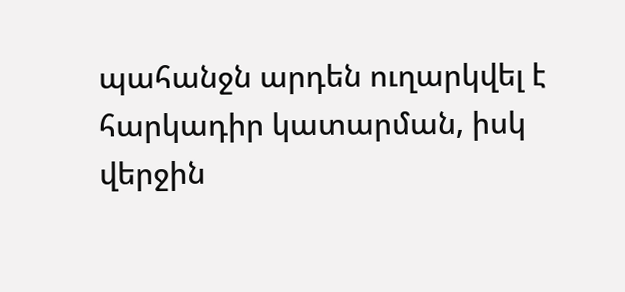պահանջն արդեն ուղարկվել է հարկադիր կատարման, իսկ վերջին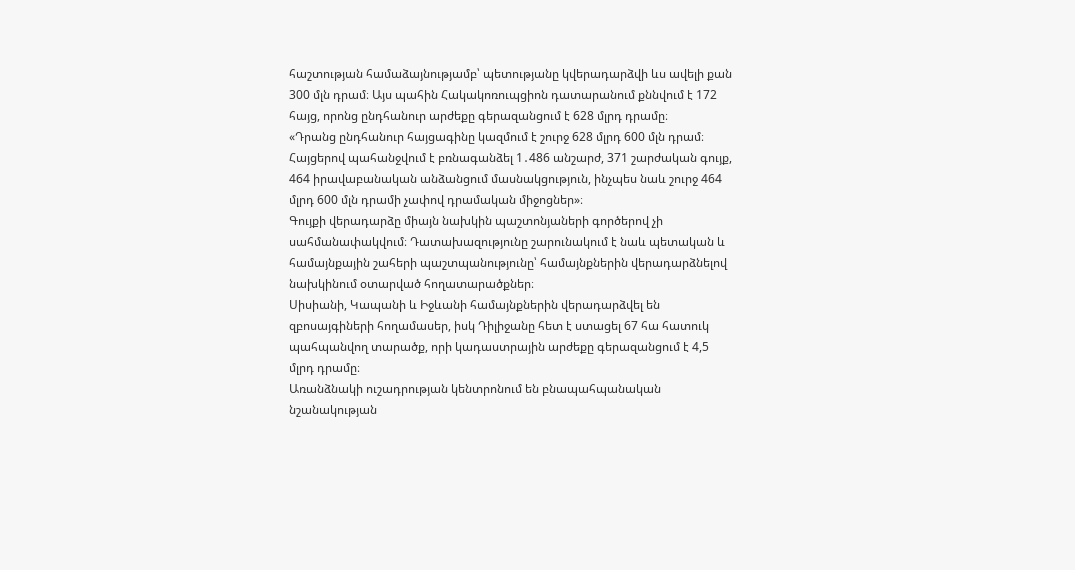հաշտության համաձայնությամբ՝ պետությանը կվերադարձվի ևս ավելի քան 300 մլն դրամ։ Այս պահին Հակակոռուպցիոն դատարանում քննվում է 172 հայց, որոնց ընդհանուր արժեքը գերազանցում է 628 մլրդ դրամը։
«Դրանց ընդհանուր հայցագինը կազմում է շուրջ 628 մլրդ 600 մլն դրամ։ Հայցերով պահանջվում է բռնագանձել 1․486 անշարժ, 371 շարժական գույք, 464 իրավաբանական անձանցում մասնակցություն, ինչպես նաև շուրջ 464 մլրդ 600 մլն դրամի չափով դրամական միջոցներ»։
Գույքի վերադարձը միայն նախկին պաշտոնյաների գործերով չի սահմանափակվում։ Դատախազությունը շարունակում է նաև պետական և համայնքային շահերի պաշտպանությունը՝ համայնքներին վերադարձնելով նախկինում օտարված հողատարածքներ։
Սիսիանի, Կապանի և Իջևանի համայնքներին վերադարձվել են զբոսայգիների հողամասեր, իսկ Դիլիջանը հետ է ստացել 67 հա հատուկ պահպանվող տարածք, որի կադաստրային արժեքը գերազանցում է 4,5 մլրդ դրամը։
Առանձնակի ուշադրության կենտրոնում են բնապահպանական նշանակության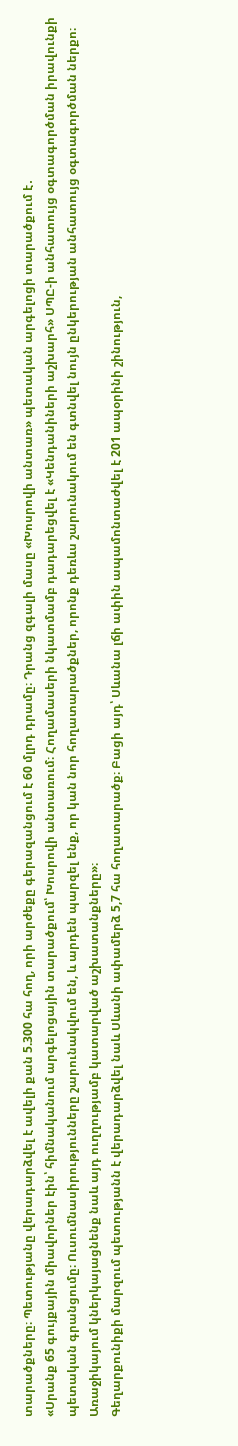տարածքները։ Պետությանը վերադարձվել է ավելի քան 5.300 հա հող, որի արժեքը գերազանցում է 60 մլրդ դրամը։ Դրանց զգալի մասը «Խոսրովի անտառ» պետական արգելոցի տարածքում է․
«Սրանք 65 գույքային միավորներ էին՝ հիմնականում արգելոցային տարածքում՝ Խոսրովի անտառում։ Հողամասերի նկատմամբ դադարեցվել է «Կենդանիների աշխարհ» ՍՊԸ-ի անհատույց օգտագործման իրավունքի պետական գրանցումը։ Ուսումնասիրությունները շարունակվում են, և արդեն պարզել ենք, որ կան նոր հողատարածքներ, որոնք դեռևս շարունակում են գտնվել նույն ընկերության անհատույց օգտագործման ներքո։ Առաջիկայում կներկայացնենք նաև այդ ուղղությամբ կատարված աշխատանքները»։
Գեղարքունիքի մարզում պետությանն է վերադարձվել նաև Սևանի ափամերձ 5,7 հա հողատարածք։ Բացի այդ՝ Սևանա լճի ափին ապամոնտաժվել է 201 ապօրինի շինություն,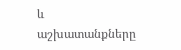և աշխատանքները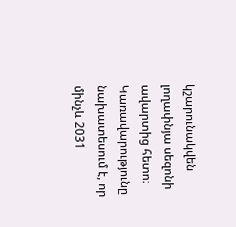կշարունակվեն լողափնյա սեզոնի ավարտից հետո։ Կառավարությունը նախատեսում է, որ մինչև 2031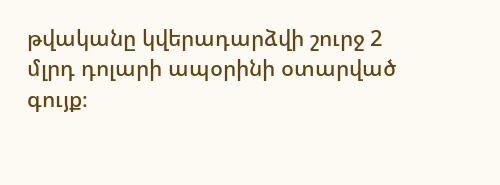թվականը կվերադարձվի շուրջ 2 մլրդ դոլարի ապօրինի օտարված գույք։